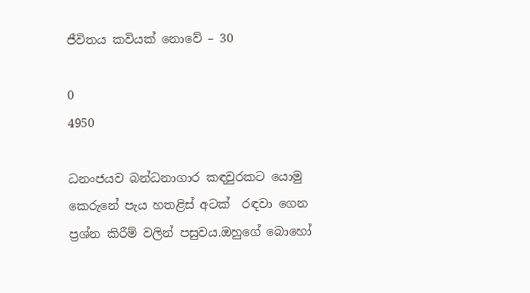ජීවිතය කවියක් නොවේ – 30

0
4950

ධනංජයව බන්ධනාගාර කඳවුරකට යොමු කෙරුනේ පැය හතළිස් අටක්  රඳවා ගෙන ප්‍රශ්න කිරීම් වලින් පසුවය.ඔහුගේ බොහෝ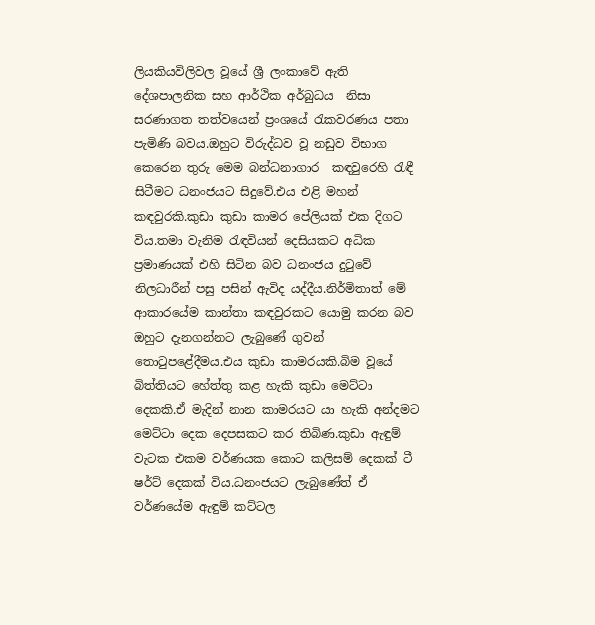ලියකියවිලිවල වූයේ ශ්‍රී ලංකාවේ ඇති දේශපාලනික සහ ආර්ථික අර්බුධය  නිසා සරණාගත තත්වයෙන් ප්‍රංශයේ රැකවරණය පතා පැමිණි බවය.ඔහුට විරුද්ධව වූ නඩුව විභාග කෙරෙන තුරු මෙම බන්ධනාගාර  කඳවුරෙහි රැඳී සිටීමට ධනංජයට සිදුවේ.එය එළි මහන් කඳවුරකි.කුඩා කුඩා කාමර පේලියක් එක දිගට විය.තමා වැනිම රැඳවියන් දෙසියකට අධික ප්‍රමාණයක් එහි සිටින බව ධනංජය දුටුවේ  නිලධාරීන් පසු පසින් ඇවිද යද්දීය.නිර්මිතාත් මේ ආකාරයේම කාන්තා කඳවුරකට යොමු කරන බව ඔහුට දැනගන්නට ලැබුණේ ගුවන් තොටුපළේදීමය.එය කුඩා කාමරයකි.බිම වූයේ බිත්තියට හේත්තු කළ හැකි කුඩා මෙට්ටා දෙකකි.ඒ මැදින් නාන කාමරයට යා හැකි අන්දමට මෙට්ටා දෙක දෙපසකට කර තිබිණ.කුඩා ඇඳුම් වැටක එකම වර්ණයක කොට කලිසම් දෙකක් ටී ෂර්ට් දෙකක් විය.ධනංජයට ලැබුණේත් ඒ වර්ණයේම ඇඳුම් කට්ටල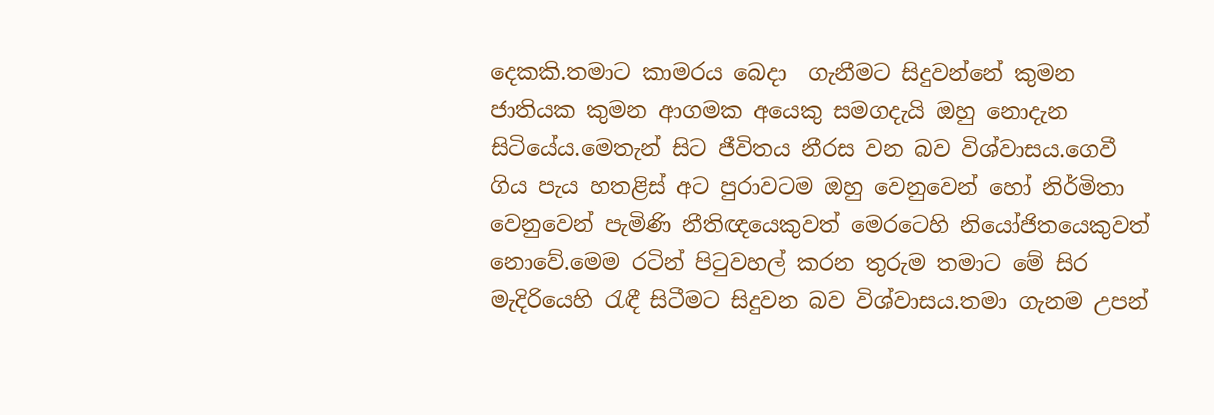දෙකකි.තමාට කාමරය බෙදා  ගැනීමට සිදුවන්නේ කුමන ජාතියක කුමන ආගමක අයෙකු සමගදැයි ඔහු නොදැන සිටියේය.මෙතැන් සිට ජීවිතය නීරස වන බව විශ්වාසය.ගෙවී ගිය පැය හතළිස් අට පුරාවටම ඔහු වෙනුවෙන් හෝ නිර්මිතා වෙනුවෙන් පැමිණි නීතිඥයෙකුවත් මෙරටෙහි නියෝජිතයෙකුවත් නොවේ.මෙම රටින් පිටුවහල් කරන තුරුම තමාට මේ සිර මැදිරියෙහි රැඳී සිටීමට සිදුවන බව විශ්වාසය.තමා ගැනම උපන්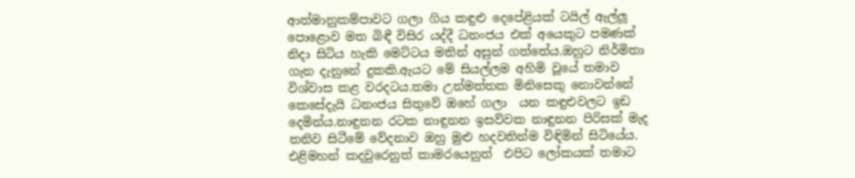ආත්මානුකම්පාවට ගලා ගිය කඳුළු දෙපේළියක් ටයිල් ඇල්ලූ පොළොව මත බිඳී විසිර යද්දී ධනංජය එක් අයෙකුට පමණක් නිදා සිටිය හැකි මෙට්ටය මතින් අසුන් ගත්තේය.ඔහුට නිර්මිතා ගැන දැනුනේ දුකකි.ඇයට මේ සියල්ලම අහිමි වූයේ තමාව විශ්වාස කළ වරදටය.තමා උන්මත්තක මිනිසෙකු නොවන්නේ කෙසේදැයි ධනංජය සිතුවේ ඔහේ ගලා  යන කඳුළුවලට ඉඩ දෙමින්ය.නාඳුනන රටක නාඳුනන ඉසව්වක නාඳුනන පිරිසක් මැද තනිව සිටීමේ වේදනාව ඔහු මුළු හදවතින්ම විඳිමින් සිටියේය. එළිමහන් කදවුරෙනුත් කාමරයෙනුත්  එපිට ලෝකයක් තමාට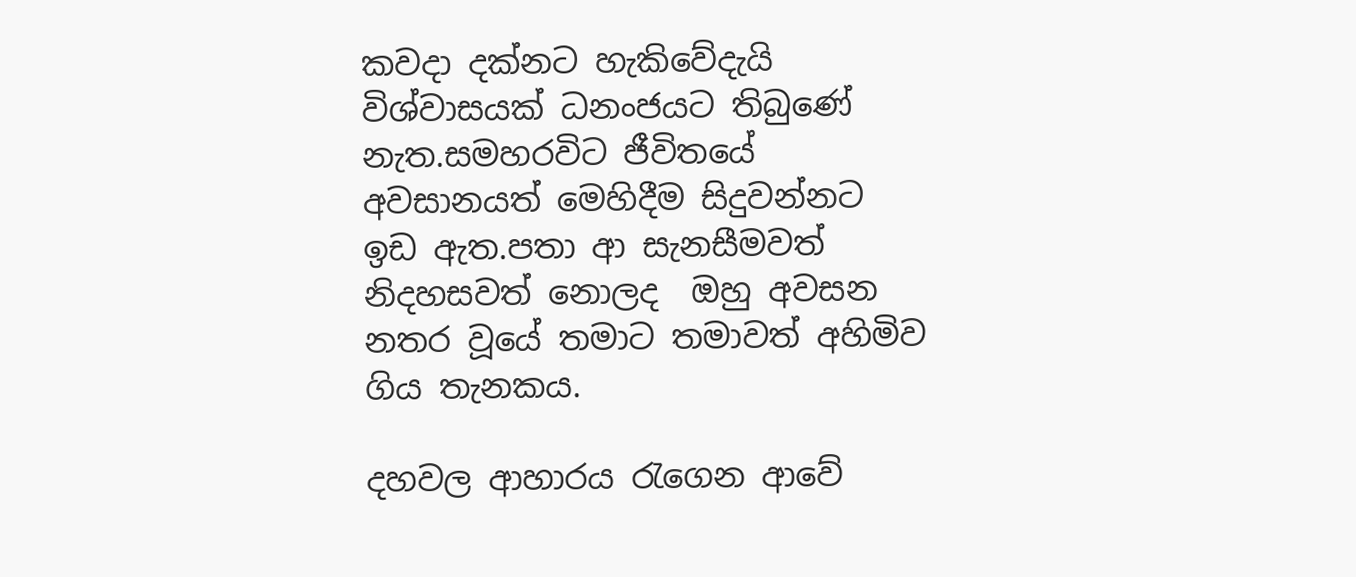කවදා දක්නට හැකිවේදැයි විශ්වාසයක් ධනංජයට තිබුණේ නැත.සමහරවිට ජීවිතයේ අවසානයත් මෙහිදීම සිදුවන්නට ඉඩ ඇත.පතා ආ සැනසීමවත් නිදහසවත් නොලද  ඔහු අවසන නතර වූයේ තමාට තමාවත් අහිමිව  ගිය තැනකය.

දහවල ආහාරය රැගෙන ආවේ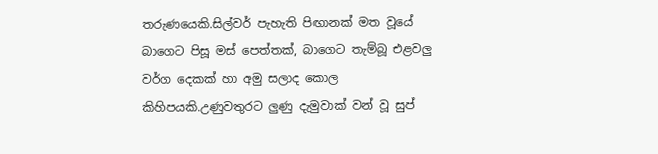තරුණයෙකි.සිල්වර් පැහැති පිඟානක් මත වූයේ බාගෙට පිසූ මස් පෙත්තක්, බාගෙට තැම්බූ එළවලු වර්ග දෙකක් හා අමු සලාද කොල කිහිපයකි.උණුවතුරට ලුණු දැමුවාක් වන් වූ සුප්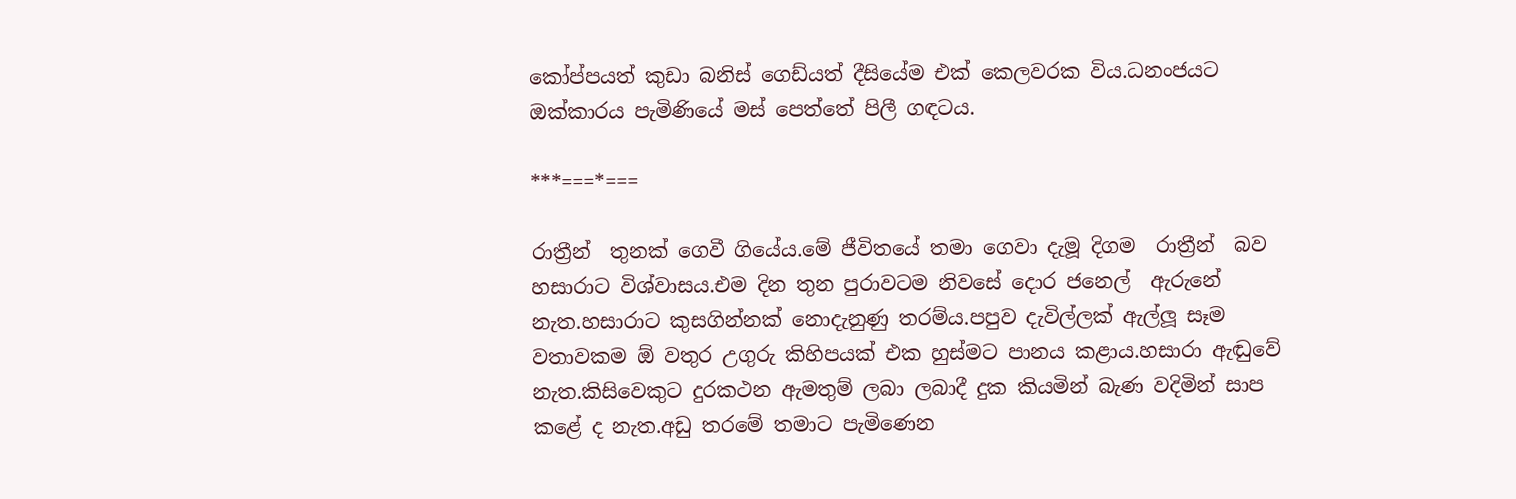කෝප්පයත් කුඩා බනිස් ගෙඩ්යත් දීසියේම එක් කෙලවරක විය.ධනංජයට ඔක්කාරය පැමිණියේ මස් පෙත්තේ පිලී ගඳටය.

***===*===

රාත්‍රීන්  තුනක් ගෙවී ගියේය.මේ ජීවිතයේ තමා ගෙවා දැමූ දිගම  රාත්‍රීන්  බව හසාරාට විශ්වාසය.එම දින තුන පුරාවටම නිවසේ දොර ජනෙල්  ඇරුනේ නැත.හසාරාට කුසගින්නක් නොදැනුණු තරම්ය.පපුව දැවිල්ලක් ඇල්ලූ සෑම  වතාවකම ඕ වතුර උගුරු කිහිපයක් එක හුස්මට පානය කළාය.හසාරා ඇඬුවේ නැත.කිසිවෙකුට දුරකථන ඇමතුම් ලබා ලබාදී දුක කියමින් බැණ වදිමින් සාප කළේ ද නැත.අඩු තරමේ තමාට පැමිණෙන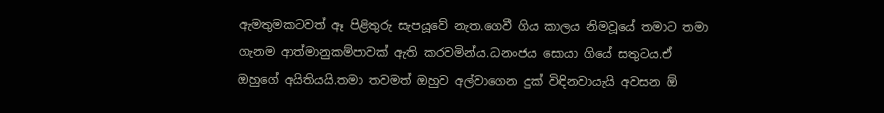ඇමතුමකටවත් ඈ පිළිතුරු සැපයූවේ නැත.ගෙවී ගිය කාලය නිමවූයේ තමාට තමා ගැනම ආත්මානුකම්පාවක් ඇති කරවමින්ය.ධනංජය සොයා ගියේ සතුටය.ඒ ඔහුගේ අයිතියයි.තමා තවමත් ඔහුව අල්වාගෙන දුක් විඳිනවායැයි අවසන ඕ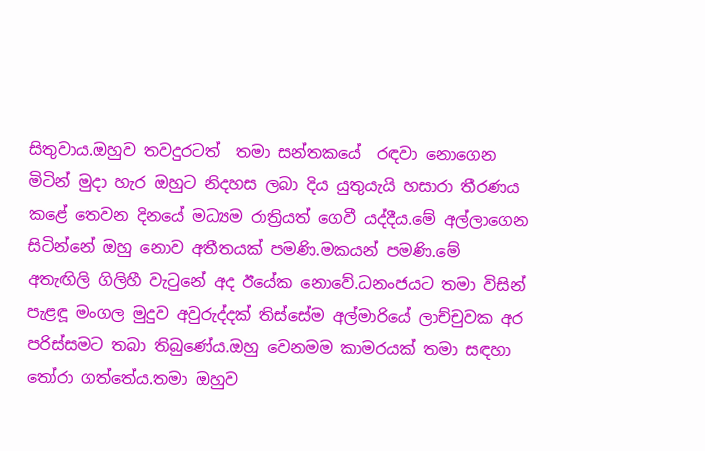සිතුවාය.ඔහුව තවදුරටත්  තමා සන්තකයේ  රඳවා නොගෙන මිටින් මුදා හැර ඔහුට නිදහස ලබා දිය යුතුයැයි හසාරා තීරණය කළේ තෙවන දිනයේ මධ්‍යම රාත්‍රියත් ගෙවී යද්දීය.මේ අල්ලාගෙන සිටින්නේ ඔහු නොව අතීතයක් පමණි.මකයන් පමණි.මේ  අතැඟිලි ගිලිහී වැටුනේ අද ඊයේක නොවේ.ධනංජයට තමා විසින් පැළඳූ මංගල මුදුව අවුරුද්දක් තිස්සේම අල්මාරියේ ලාච්චුවක අර පරිස්සමට තබා තිබුණේය.ඔහු වෙනමම කාමරයක් තමා සඳහා තෝරා ගත්තේය.තමා ඔහුව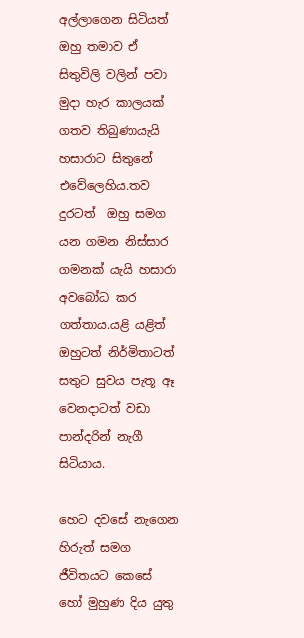අල්ලාගෙන සිටියත් ඔහු තමාව ඒ සිතුවිලි වලින් පවා මුදා හැර කාලයක් ගතව තිබුණායැයි  හසාරාට සිතුනේ එවේලෙහිය.තව දුරටත්  ඔහු සමග යන ගමන නිස්සාර ගමනක් යැයි හසාරා අවබෝධ කර ගත්තාය.යළි යළිත් ඔහුටත් නිර්මිතාටත් සතුට සුවය පැතූ ඈ වෙනදාටත් වඩා පාන්දරින් නැගී සිටියාය.

හෙට දවසේ නැගෙන හිරුත් සමග ජීවිතයට කෙසේ හෝ මුහුණ දිය යුතු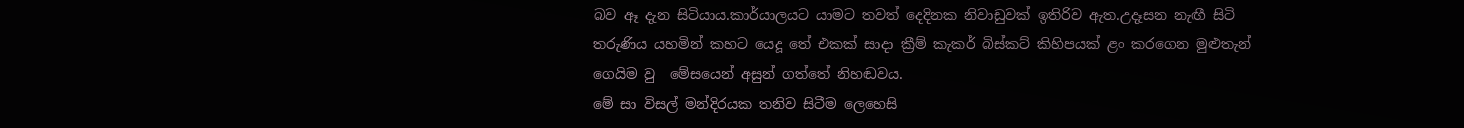බව ඈ දැන සිටියාය.කාර්යාලයට යාමට තවත් දෙදිනක නිවාඩුවක් ඉතිරිව ඇත.උදෑසන නැඟී සිටි තරුණිය යහමින් කහට යෙදූ තේ එකක් සාදා ක්‍රීම් කැකර් බිස්කට් කිහිපයක් ළං කරගෙන මුළුතැන් ගෙයිම වු  මේසයෙන් අසුන් ගත්තේ නිහඬවය.
මේ සා විසල් මන්දිරයක තනිව සිටීම ලෙහෙසි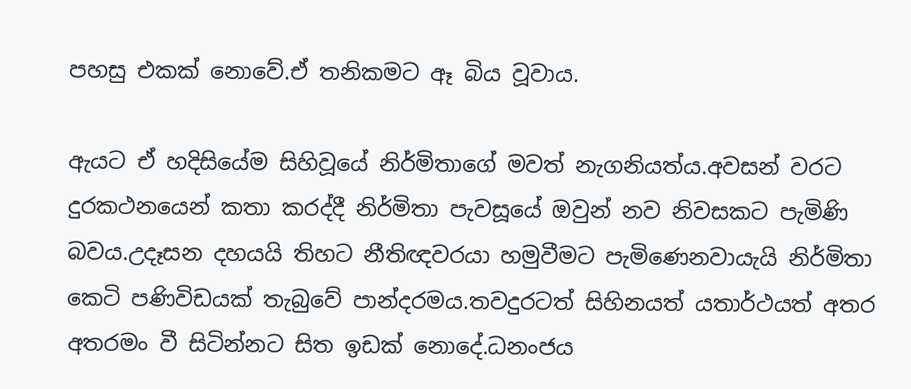පහසු එකක් නොවේ.ඒ තනිකමට ඈ බිය වූවාය.

ඇයට ඒ හදිසියේම සිහිවූයේ නිර්මිතාගේ මවත් නැගනියත්ය.අවසන් වරට දුරකථනයෙන් කතා කරද්දී නිර්මිතා පැවසූයේ ඔවුන් නව නිවසකට පැමිණි බවය.උදෑසන දහයයි තිහට නීතිඥවරයා හමුවීමට පැමිණෙනවායැයි නිර්මිතා කෙටි පණිවිඩයක් තැබුවේ පාන්දරමය.තවදුරටත් සිහිනයත් යතාර්ථයත් අතර අතරමං වී සිටින්නට සිත ඉඩක් නොදේ.ධනංජය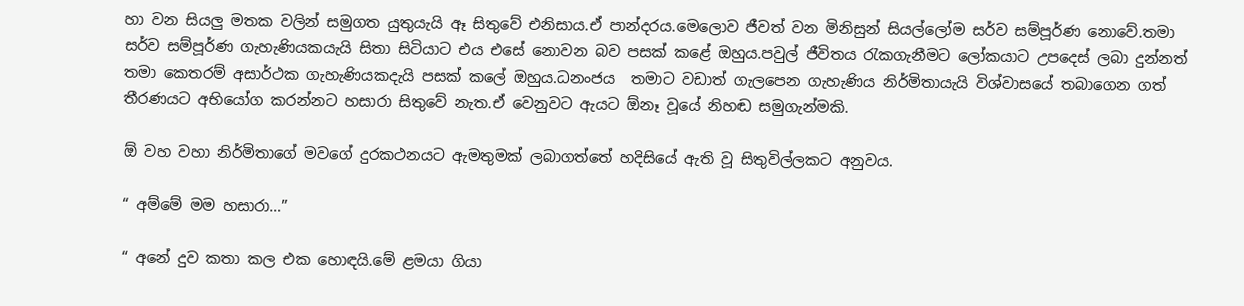හා වන සියලු මතක වලින් සමුගත යුතුයැයි ඈ සිතුවේ එනිසාය.ඒ පාන්දරය.මෙලොව ජීවත් වන මිනිසුන් සියල්ලෝම සර්ව සම්පූර්ණ නොවේ.තමා සර්ව සම්පූර්ණ ගැහැණියකයැයි සිතා සිටියාට එය එසේ නොවන බව පසක් කළේ ඔහුය.පවුල් ජීවිතය රැකගැනීමට ලෝකයාට උපදෙස් ලබා දුන්නත් තමා කෙතරම් අසාර්ථක ගැහැණියකදැයි පසක් කලේ ඔහුය.ධනංජය  තමාට වඩාත් ගැලපෙන ගැහැණිය නිර්මිතායැයි විශ්වාසයේ තබාගෙන ගත් තීරණයට අභියෝග කරන්නට හසාරා සිතුවේ නැත.ඒ වෙනුවට ඇයට ඕනෑ වූයේ නිහඬ සමුගැන්මකි.

ඕ වහ වහා නිර්මිතාගේ මවගේ දුරකථනයට ඇමතුමක් ලබාගත්තේ හදිසියේ ඇති වූ සිතුවිල්ලකට අනුවය.

“ අම්මේ මම හසාරා…”

“ අනේ දුව කතා කල එක හොඳයි.මේ ළමයා ගියා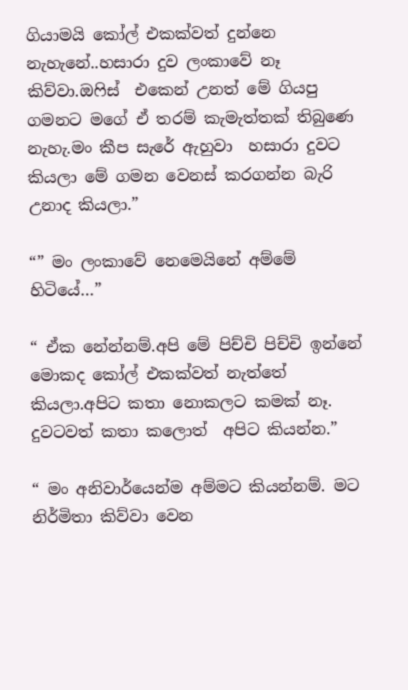ගියාමයි කෝල් එකක්වත් දුන්නෙ නැහැනේ..හසාරා දුව ලංකාවේ නෑ කිව්වා.ඔෆිස්  එකෙන් උනත් මේ ගියපු  ගමනට මගේ ඒ තරම් කැමැත්තක් තිබුණෙ නැහැ.මං කීප සැරේ ඇහුවා  හසාරා දුවට කියලා මේ ගමන වෙනස් කරගන්න බැරි උනාද කියලා.”

“” මං ලංකාවේ නෙමෙයිනේ අම්මේ හිටියේ…”

“ ඒක නේන්නම්.අපි මේ පිච්චි පිච්චි ඉන්නේ මොකද කෝල් එකක්වත් නැත්තේ කියලා.අපිට කතා නොකලට කමක් නෑ. දුවටවත් කතා කලොත්  අපිට කියන්න.”

“ මං අනිවාර්යෙන්ම අම්මට කියන්නම්. මට නිර්මිතා කිව්වා වෙන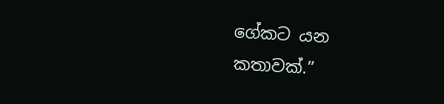ගේකට යන කතාවක්.”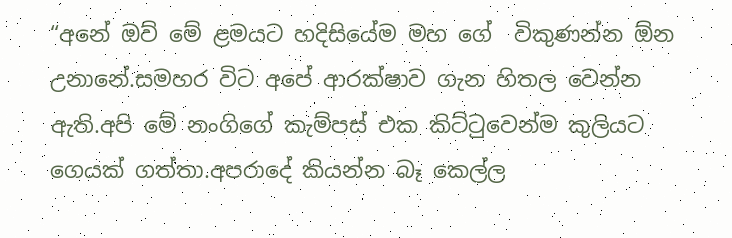“අනේ ඔව් මේ ළමයට හදිසියේම මහ ගේ  විකුණන්න ඕන උනානේ.සමහර විට අපේ ආරක්ෂාව ගැන හිතල වෙන්න ඇති.අපි මේ නංගිගේ කැම්පස් එක කිට්ටුවෙන්ම කුලියට ගෙයක් ගත්තා.අපරාදේ කියන්න බෑ කෙල්ල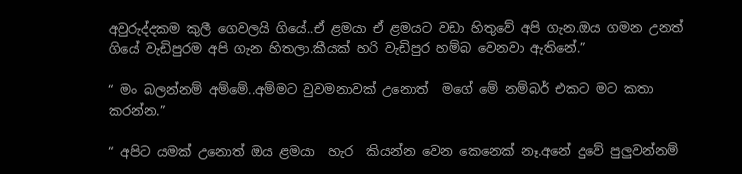අවුරුද්දකම කුලී ගෙවලයි ගියේ..ඒ ළමයා ඒ ළමයට වඩා හිතුවේ අපි ගැන.ඔය ගමන උනත් ගියේ වැඩිපුරම අපි ගැන හිතලා.කීයක් හරි වැඩිපුර හම්බ වෙනවා ඇතිනේ.”

“ මං බලන්නම් අම්මේ..අම්මට වුවමනාවක් උනොත්  මගේ මේ නම්බර් එකට මට කතා කරන්න.”

“ අපිට යමක් උනොත් ඔය ළමයා  හැර  කියන්න වෙන කෙනෙක් නෑ.අනේ දුවේ පුලුවන්නම්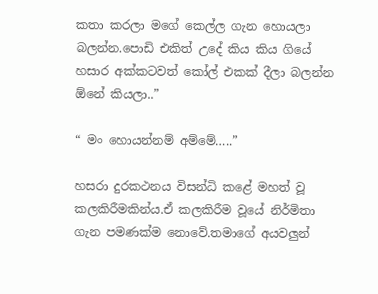කතා කරලා මගේ කෙල්ල ගැන හොයලා බලන්න.පොඩි එකිත් උදේ කිය කිය ගියේ හසාර අක්කටවත් කෝල් එකක් දීලා බලන්න ඕනේ කියලා..”

“ මං හොයන්නම් අම්මේ…..”

හසරා දුරකථනය විසන්ධි කළේ මහත් වූ කලකිරීමකින්ය.ඒ කලකිරීම වූයේ නිර්මිතා ගැන පමණක්ම නොවේ.තමාගේ අයවලුන්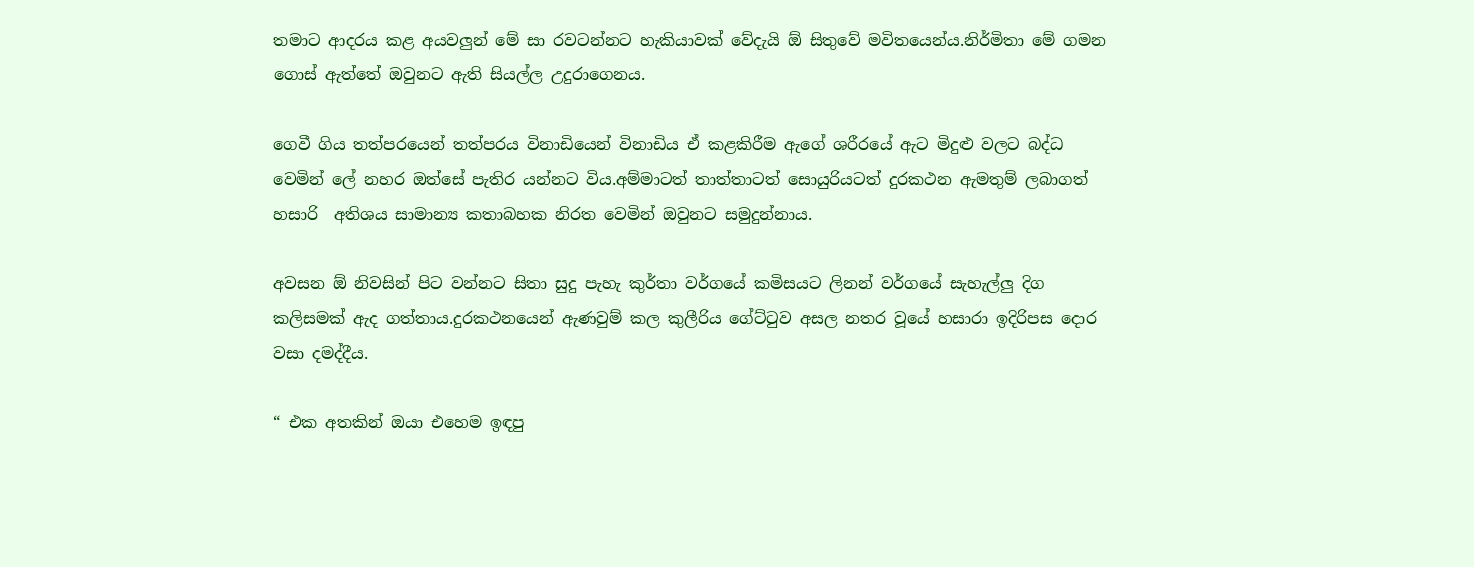තමාට ආදරය කළ අයවලුන් මේ සා රවටන්නට හැකියාවක් වේදැයි ඕ සිතුවේ මවිතයෙන්ය.නිර්මිතා මේ ගමන ගොස් ඇත්තේ ඔවුනට ඇති සියල්ල උදුරාගෙනය.

ගෙවී ගිය තත්පරයෙන් තත්පරය විනාඩියෙන් විනාඩිය ඒ කළකිරීම ඇගේ ශරීරයේ ඇට මිදුළු වලට බද්ධ වෙමින් ලේ නහර ඔත්සේ පැතිර යන්නට විය.අම්මාටත් තාත්තාටත් සොයුරියටත් දුරකථන ඇමතුම් ලබාගත් හසාරි  අතිශය සාමාන්‍ය කතාබහක නිරත වෙමින් ඔවුනට සමුදුන්නාය.

අවසන ඕ නිවසින් පිට වන්නට සිතා සුදු පැහැ කුර්තා වර්ගයේ කමිසයට ලිනන් වර්ගයේ සැහැල්ලු දිග කලිසමක් ඇද ගත්තාය.දුරකථනයෙන් ඇණවුම් කල කුලීරිය ගේට්ටුව අසල නතර වූයේ හසාරා ඉදිරිපස දොර වසා දමද්දීය.

“ එක අතකින් ඔයා එහෙම ඉඳපු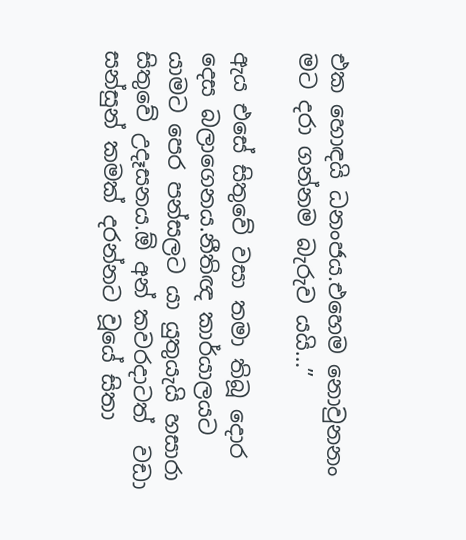එක හොඳයි ධනංජය.එහෙම නොවුනනං මට දරා ගන්නම බැරුව යයි…”

ඇය එසේ සිතුවේ වසා තමා තිබූ දොර දෙස බලාගෙනය.නීතිඥ කාර්යාලයට යාමට පෙර පන්සලට යා යුතුයැයි හසාරා සිතුවේ උදෑසනය.ඕ අන් කවරදාටත්  වඩා සන්සුන් කමක් දරන්නට වූයේ සිතා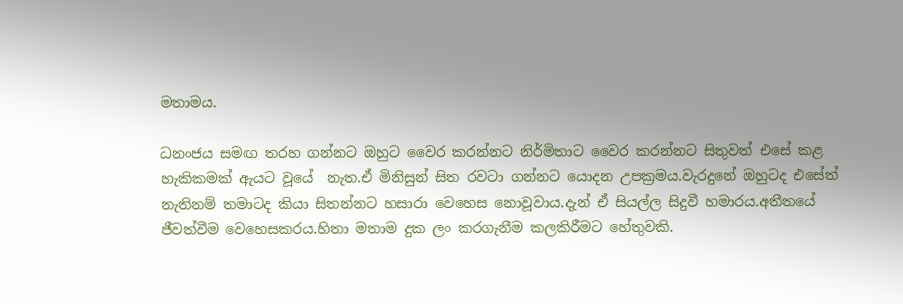මතාමය.

ධනංජය සමඟ තරහ ගන්නට ඔහුට වෛර කරන්නට නිර්මිතාට වෛර කරන්නට සිතුවත් එසේ කළ හැකිකමක් ඇයට වූයේ  නැත.ඒ මිනිසුන් සිත රවටා ගන්නට යොදන උපක්‍රමය.වැරදුනේ ඔහුටද එසේත් නැතිනම් තමාටද කියා සිතන්නට හසාරා වෙහෙස නොවූවාය.දැන් ඒ සියල්ල සිදුවී හමාරය.අතීතයේ ජීවත්වීම වෙහෙසකරය.හිතා මතාම දුක ලං කරගැනීම කලකිරීමට හේතුවකි.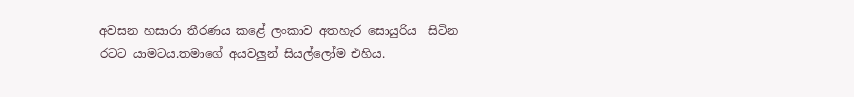අවසන හසාරා තීරණය කළේ ලංකාව අතහැර සොයුරිය  සිටින රටට යාමටය.තමාගේ අයවලුන් සියල්ලෝම එහිය.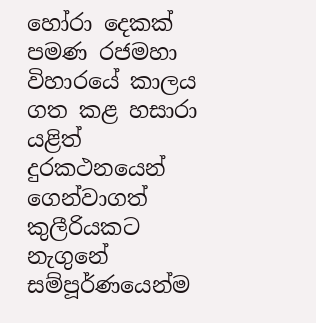හෝරා දෙකක් පමණ රජමහා විහාරයේ කාලය ගත කළ හසාරා යළිත් දුරකථනයෙන් ගෙන්වාගත් කුලීරියකට නැගුනේ සම්පූර්ණයෙන්ම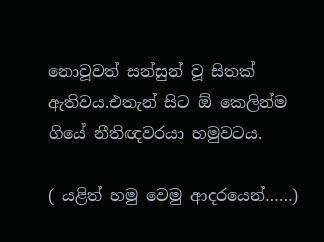නොවූවත් සන්සුන් වූ සිතක් ඇතිවය.එතැන් සිට ඕ කෙලින්ම ගියේ නීතිඥවරයා හමුවටය.

( යළිත් හමු වෙමු ආදරයෙන්……)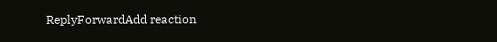ReplyForwardAdd reaction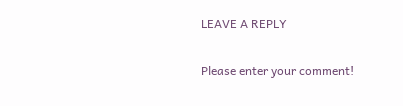LEAVE A REPLY

Please enter your comment!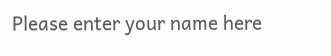Please enter your name here